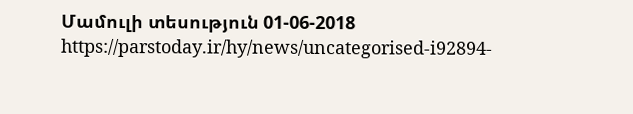Մամուլի տեսություն 01-06-2018
https://parstoday.ir/hy/news/uncategorised-i92894-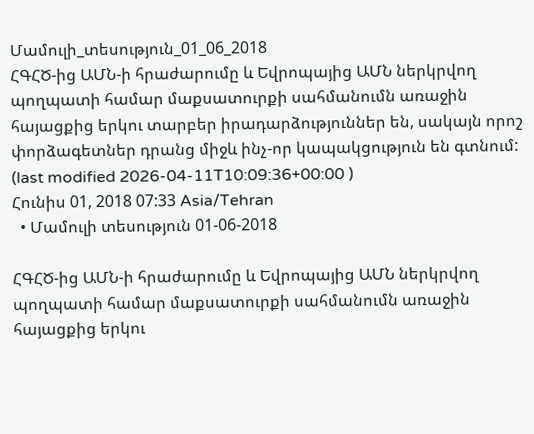Մամուլի_տեսություն_01_06_2018
ՀԳՀԾ-ից ԱՄՆ-ի հրաժարումը և Եվրոպայից ԱՄՆ ներկրվող պողպատի համար մաքսատուրքի սահմանումն առաջին հայացքից երկու տարբեր իրադարձություններ են, սակայն որոշ փորձագետներ դրանց միջև ինչ-որ կապակցություն են գտնում:
(last modified 2026-04-11T10:09:36+00:00 )
Հունիս 01, 2018 07:33 Asia/Tehran
  • Մամուլի տեսություն 01-06-2018

ՀԳՀԾ-ից ԱՄՆ-ի հրաժարումը և Եվրոպայից ԱՄՆ ներկրվող պողպատի համար մաքսատուրքի սահմանումն առաջին հայացքից երկու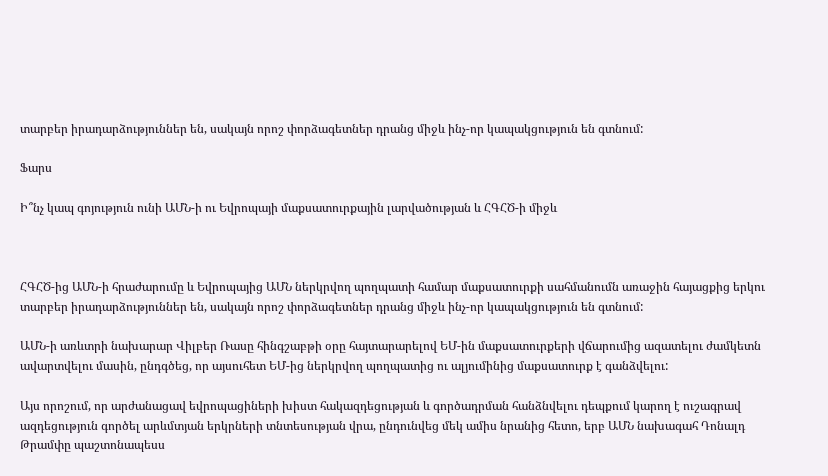տարբեր իրադարձություններ են, սակայն որոշ փորձագետներ դրանց միջև ինչ-որ կապակցություն են գտնում:

Ֆարս

Ի՞նչ կապ գոյություն ունի ԱՄՆ-ի ու Եվրոպայի մաքսատուրքային լարվածության և ՀԳՀԾ-ի միջև



ՀԳՀԾ-ից ԱՄՆ-ի հրաժարումը և Եվրոպայից ԱՄՆ ներկրվող պողպատի համար մաքսատուրքի սահմանումն առաջին հայացքից երկու տարբեր իրադարձություններ են, սակայն որոշ փորձագետներ դրանց միջև ինչ-որ կապակցություն են գտնում:

ԱՄՆ-ի առևտրի նախարար Վիլբեր Ռասը հինգշաբթի օրը հայտարարելով ԵՄ-ին մաքսատուրքերի վճարումից ազատելու ժամկետն ավարտվելու մասին, ընդգծեց, որ այսուհետ ԵՄ-ից ներկրվող պողպատից ու ալյումինից մաքսատուրք է գանձվելու:

Այս որոշում, որ արժանացավ եվրոպացիների խիստ հակազդեցության և գործադրման հանձնվելու դեպքում կարող է ուշագրավ ազդեցություն գործել արևմտյան երկրների տնտեսության վրա, ընդունվեց մեկ ամիս նրանից հետո, երբ ԱՄՆ նախագահ Դոնալդ Թրամփը պաշտոնապեսս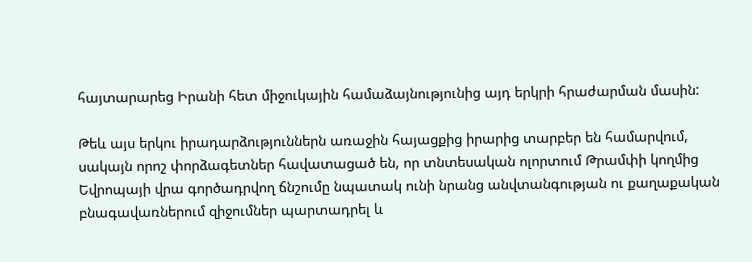հայտարարեց Իրանի հետ միջուկային համաձայնությունից այդ երկրի հրաժարման մասին:

Թեև այս երկու իրադարձություններն առաջին հայացքից իրարից տարբեր են համարվում, սակայն որոշ փորձագետներ հավատացած են, որ տնտեսական ոլորտում Թրամփի կողմից Եվրոպայի վրա գործադրվող ճնշումը նպատակ ունի նրանց անվտանգության ու քաղաքական բնագավառներում զիջումներ պարտադրել և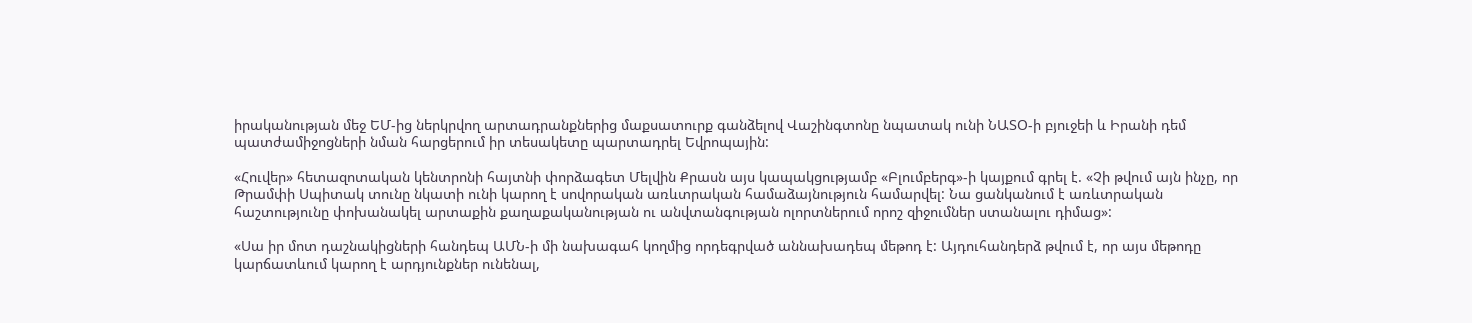իրականության մեջ ԵՄ-ից ներկրվող արտադրանքներից մաքսատուրք գանձելով Վաշինգտոնը նպատակ ունի ՆԱՏՕ-ի բյուջեի և Իրանի դեմ պատժամիջոցների նման հարցերում իր տեսակետը պարտադրել Եվրոպային:

«Հուվեր» հետազոտական կենտրոնի հայտնի փորձագետ Մելվին Քրասն այս կապակցությամբ «Բլումբերգ»-ի կայքում գրել է. «Չի թվում այն ինչը, որ Թրամփի Սպիտակ տունը նկատի ունի կարող է սովորական առևտրական համաձայնություն համարվել: Նա ցանկանում է առևտրական հաշտությունը փոխանակել արտաքին քաղաքականության ու անվտանգության ոլորտներում որոշ զիջումներ ստանալու դիմաց»:

«Սա իր մոտ դաշնակիցների հանդեպ ԱՄՆ-ի մի նախագահ կողմից որդեգրված աննախադեպ մեթոդ է: Այդուհանդերձ թվում է, որ այս մեթոդը կարճատևում կարող է արդյունքներ ունենալ,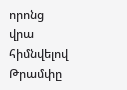որոնց վրա հիմնվելով Թրամփը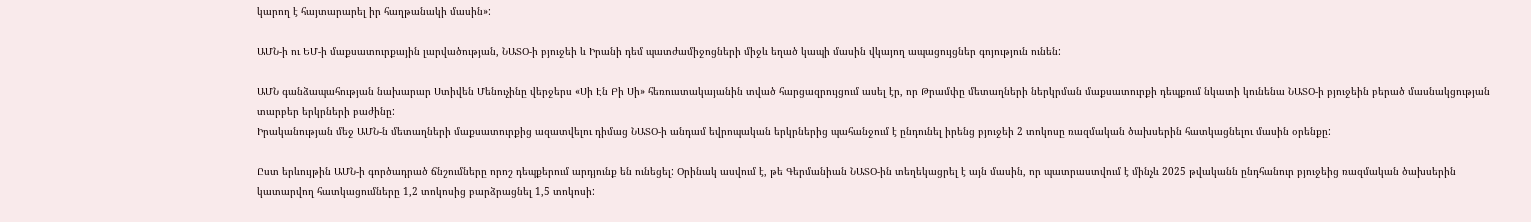կարող է հայտարարել իր հաղթանակի մասին»:

ԱՄՆ-ի ու ԵՄ-ի մաքսատուրքային լարվածության, ՆԱՏՕ-ի բյուջեի և Իրանի դեմ պատժամիջոցների միջև եղած կապի մասին վկայող ապացույցներ գոյություն ունեն:

ԱՄՆ գանձապահության նախարար Ստիվեն Մենուչինը վերջերս «Սի Էն Բի Սի» հեռուստակայանին տված հարցազրույցում ասել էր, որ Թրամփը մետաղների ներկրման մաքսատուրքի դեպքում նկատի կունենա ՆԱՏՕ-ի բյուջեին բերած մասնակցության տարբեր երկրների բաժինը:
Իրականության մեջ ԱՄՆ-ն մետաղների մաքսատուրքից ազատվելու դիմաց ՆԱՏՕ-ի անդամ եվրոպական երկրներից պահանջում է ընդունել իրենց բյուջեի 2 տոկոսը ռազմական ծախսերին հատկացնելու մասին օրենքը:

Ըստ երևույթին ԱՄՆ-ի գործադրած ճնշումները որոշ դեպքերում արդյունք են ունեցել: Օրինակ ասվում է, թե Գերմանիան ՆԱՏՕ-ին տեղեկացրել է այն մասին, որ պատրաստվում է մինչև 2025 թվականն ընդհանուր բյուջեից ռազմական ծախսերին կատարվող հատկացումները 1,2 տոկոսից բարձրացնել 1,5 տոկոսի: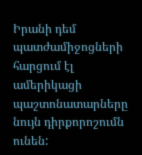Իրանի դեմ պատժամիջոցների հարցում էլ ամերիկացի պաշտոնատարները նույն դիրքորոշումն ունեն: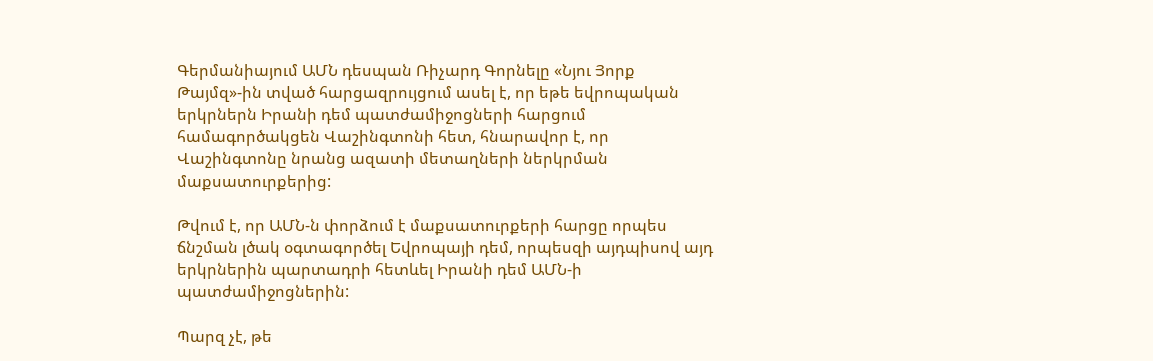Գերմանիայում ԱՄՆ դեսպան Ռիչարդ Գորնելը «Նյու Յորք Թայմզ»-ին տված հարցազրույցում ասել է, որ եթե եվրոպական երկրներն Իրանի դեմ պատժամիջոցների հարցում համագործակցեն Վաշինգտոնի հետ, հնարավոր է, որ Վաշինգտոնը նրանց ազատի մետաղների ներկրման մաքսատուրքերից:

Թվում է, որ ԱՄՆ-ն փորձում է մաքսատուրքերի հարցը որպես ճնշման լծակ օգտագործել Եվրոպայի դեմ, որպեսզի այդպիսով այդ երկրներին պարտադրի հետևել Իրանի դեմ ԱՄՆ-ի պատժամիջոցներին:

Պարզ չէ, թե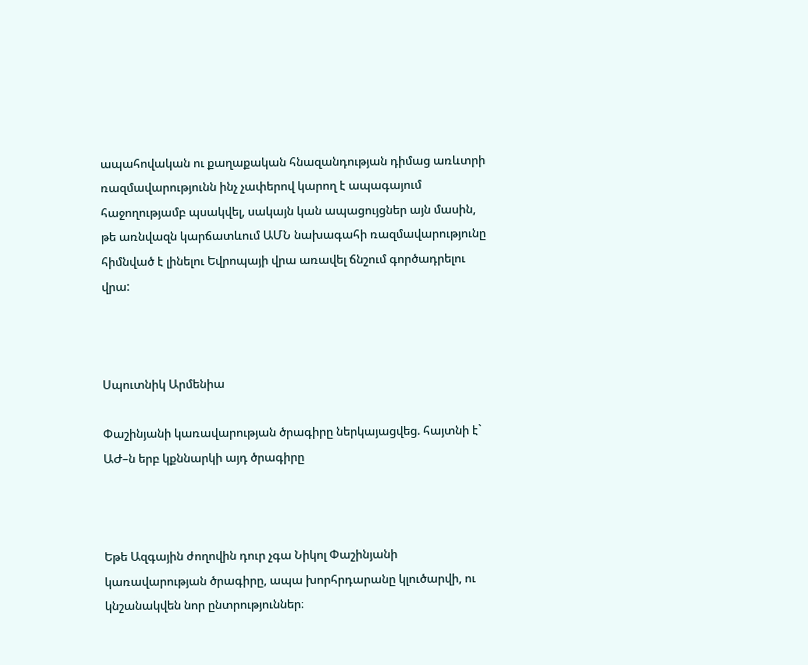ապահովական ու քաղաքական հնազանդության դիմաց առևտրի ռազմավարությունն ինչ չափերով կարող է ապագայում հաջողությամբ պսակվել, սակայն կան ապացույցներ այն մասին, թե առնվազն կարճատևում ԱՄՆ նախագահի ռազմավարությունը հիմնված է լինելու Եվրոպայի վրա առավել ճնշում գործադրելու վրա:



Սպուտնիկ Արմենիա

Փաշինյանի կառավարության ծրագիրը ներկայացվեց. հայտնի է` ԱԺ–ն երբ կքննարկի այդ ծրագիրը



Եթե Ազգային ժողովին դուր չգա Նիկոլ Փաշինյանի կառավարության ծրագիրը, ապա խորհրդարանը կլուծարվի, ու կնշանակվեն նոր ընտրություններ։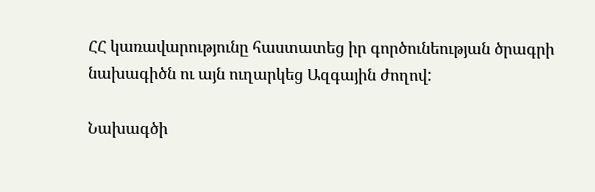ՀՀ կառավարությունը հաստատեց իր գործունեության ծրագրի նախագիծն ու այն ուղարկեց Ազգային ժողով:

Նախագծի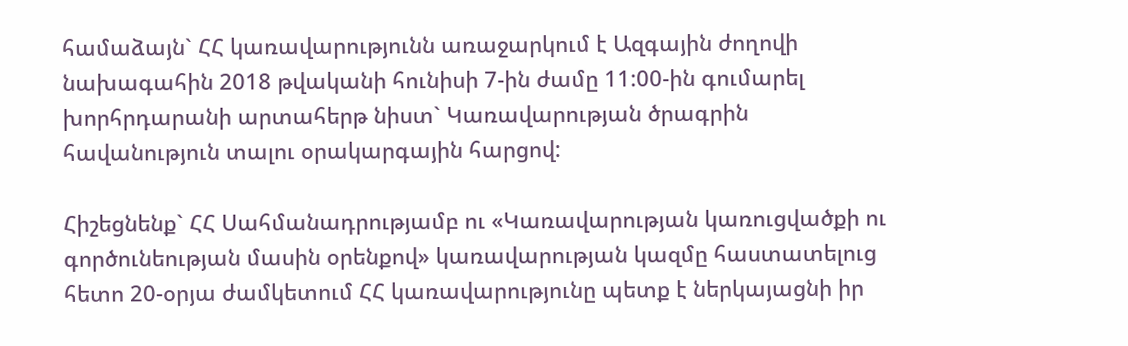համաձայն` ՀՀ կառավարությունն առաջարկում է Ազգային ժողովի նախագահին 2018 թվականի հունիսի 7-ին ժամը 11:00-ին գումարել խորհրդարանի արտահերթ նիստ` Կառավարության ծրագրին հավանություն տալու օրակարգային հարցով:

Հիշեցնենք` ՀՀ Սահմանադրությամբ ու «Կառավարության կառուցվածքի ու գործունեության մասին օրենքով» կառավարության կազմը հաստատելուց հետո 20-օրյա ժամկետում ՀՀ կառավարությունը պետք է ներկայացնի իր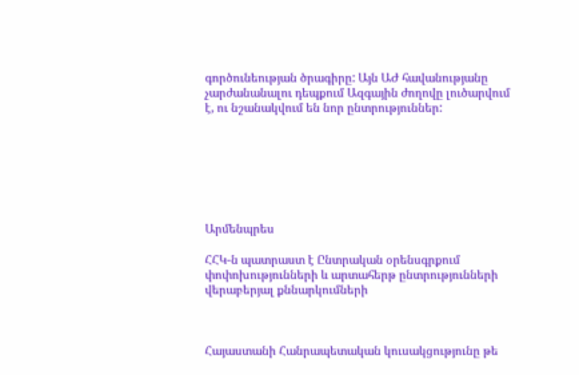գործունեության ծրագիրը: Այն ԱԺ հավանությանը չարժանանալու դեպքում Ազգային ժողովը լուծարվում է, ու նշանակվում են նոր ընտրություններ:







Արմենպրես

ՀՀԿ-ն պատրաստ է Ընտրական օրենսգրքում փոփոխությունների և արտահերթ ընտրությունների վերաբերյալ քննարկումների



Հայաստանի Հանրապետական կուսակցությունը թե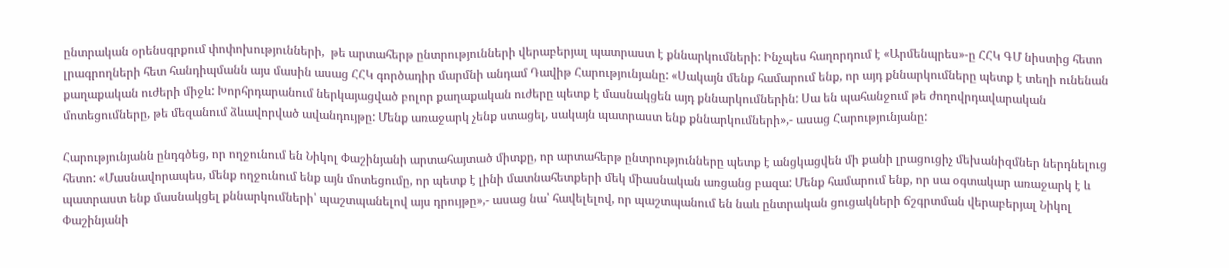ընտրական օրենսգրքում փոփոխությունների,  թե արտահերթ ընտրությունների վերաբերյալ պատրաստ է քննարկումների: Ինչպես հաղորդում է «Արմենպրես»-ը ՀՀԿ ԳՄ նիստից հետո լրագրողների հետ հանդիպմանն այս մասին ասաց ՀՀԿ գործադիր մարմնի անդամ Դավիթ Հարությունյանը: «Սակայն մենք համարում ենք, որ այդ քննարկումները պետք է տեղի ունենան քաղաքական ուժերի միջև: Խորհրդարանում ներկայացված բոլոր քաղաքական ուժերը պետք է մասնակցեն այդ քննարկումներին: Սա են պահանջում թե ժողովրդավարական մոտեցումները, թե մեզանում ձևավորված ավանդույթը: Մենք առաջարկ չենք ստացել, սակայն պատրաստ ենք քննարկումների»,- ասաց Հարությունյանը:

Հարությունյանն ընդգծեց, որ ողջունում են Նիկոլ Փաշինյանի արտահայտած միտքը, որ արտահերթ ընտրությունները պետք է անցկացվեն մի քանի լրացուցիչ մեխանիզմներ ներդնելուց հետո: «Մասնավորապես, մենք ողջունում ենք այն մոտեցումը, որ պետք է լինի մատնահետքերի մեկ միասնական առցանց բազա: Մենք համարում ենք, որ սա օգտակար առաջարկ է և պատրաստ ենք մասնակցել քննարկումների՝ պաշտպանելով այս դրույթը»,- ասաց նա՝ հավելելով, որ պաշտպանում են նաև ընտրական ցուցակների ճշգրտման վերաբերյալ Նիկոլ Փաշինյանի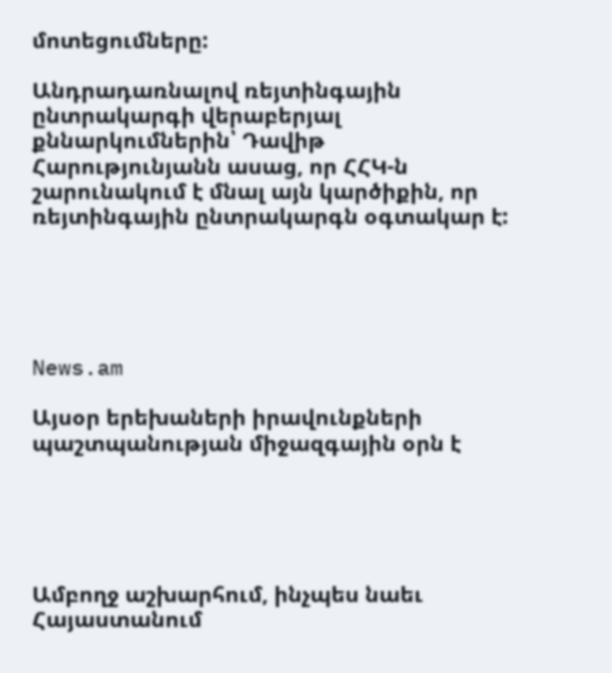մոտեցումները:

Անդրադառնալով ռեյտինգային ընտրակարգի վերաբերյալ քննարկումներին՝ Դավիթ Հարությունյանն ասաց, որ ՀՀԿ-ն շարունակում է մնալ այն կարծիքին, որ ռեյտինգային ընտրակարգն օգտակար է:





News.am

Այսօր երեխաների իրավունքների պաշտպանության միջազգային օրն է





Ամբողջ աշխարհում, ինչպես նաեւ Հայաստանում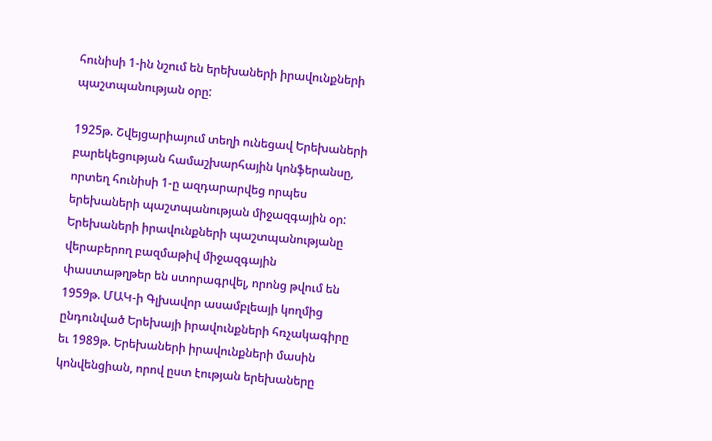հունիսի 1-ին նշում են երեխաների իրավունքների պաշտպանության օրը:

1925թ. Շվեյցարիայում տեղի ունեցավ Երեխաների բարեկեցության համաշխարհային կոնֆերանսը, որտեղ հունիսի 1-ը ազդարարվեց որպես երեխաների պաշտպանության միջազգային օր: Երեխաների իրավունքների պաշտպանությանը վերաբերող բազմաթիվ միջազգային փաստաթղթեր են ստորագրվել, որոնց թվում են 1959թ. ՄԱԿ-ի Գլխավոր ասամբլեայի կողմից ընդունված Երեխայի իրավունքների հռչակագիրը եւ 1989թ. Երեխաների իրավունքների մասին կոնվենցիան, որով ըստ էության երեխաները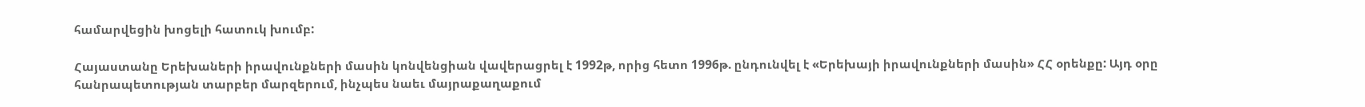համարվեցին խոցելի հատուկ խումբ:

Հայաստանը Երեխաների իրավունքների մասին կոնվենցիան վավերացրել է 1992թ, որից հետո 1996թ. ընդունվել է «Երեխայի իրավունքների մասին» ՀՀ օրենքը: Այդ օրը հանրապետության տարբեր մարզերում, ինչպես նաեւ մայրաքաղաքում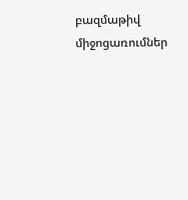բազմաթիվ միջոցառումներ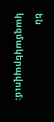են կազմակերպվում։